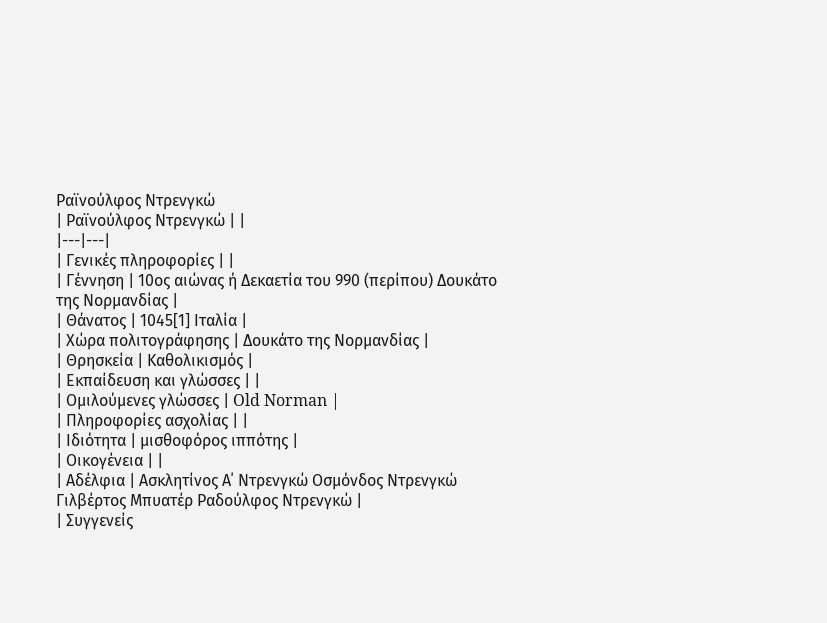Ραϊνούλφος Ντρενγκώ
| Ραϊνούλφος Ντρενγκώ | |
|---|---|
| Γενικές πληροφορίες | |
| Γέννηση | 10ος αιώνας ή Δεκαετία του 990 (περίπου) Δουκάτο της Νορμανδίας |
| Θάνατος | 1045[1] Ιταλία |
| Χώρα πολιτογράφησης | Δουκάτο της Νορμανδίας |
| Θρησκεία | Καθολικισμός |
| Εκπαίδευση και γλώσσες | |
| Ομιλούμενες γλώσσες | Old Norman |
| Πληροφορίες ασχολίας | |
| Ιδιότητα | μισθοφόρος ιππότης |
| Οικογένεια | |
| Αδέλφια | Ασκλητίνος Α΄ Ντρενγκώ Οσμόνδος Ντρενγκώ Γιλβέρτος Μπυατέρ Ραδούλφος Ντρενγκώ |
| Συγγενείς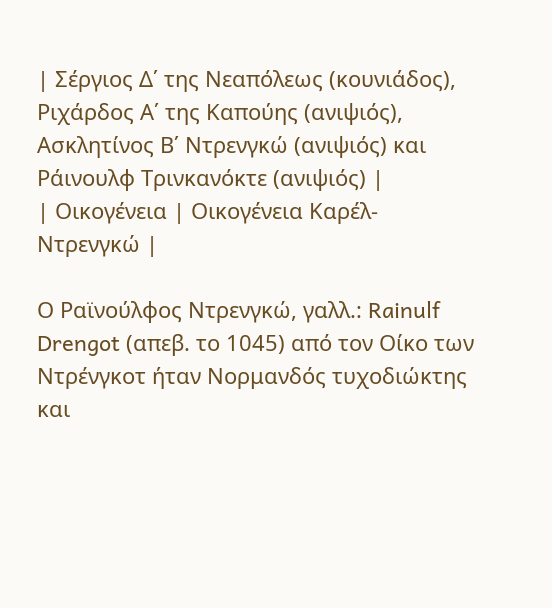| Σέργιος Δ΄ της Νεαπόλεως (κουνιάδος), Ριχάρδος Α΄ της Καπούης (ανιψιός), Ασκλητίνος Β΄ Ντρενγκώ (ανιψιός) και Ράινουλφ Τρινκανόκτε (ανιψιός) |
| Οικογένεια | Οικογένεια Καρέλ-Ντρενγκώ |

Ο Ραϊνούλφος Ντρενγκώ, γαλλ.: Rainulf Drengot (απεβ. το 1045) από τον Οίκο των Ντρένγκοτ ήταν Νορμανδός τυχοδιώκτης και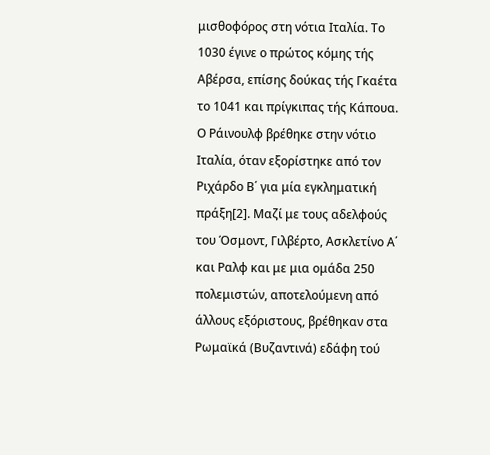μισθοφόρος στη νότια Ιταλία. Το 1030 έγινε ο πρώτος κόμης τής Αβέρσα, επίσης δούκας τής Γκαέτα το 1041 και πρίγκιπας τής Κάπουα.
Ο Ράινουλφ βρέθηκε στην νότιο Ιταλία, όταν εξορίστηκε από τον Ριχάρδο Β΄ για μία εγκληματική πράξη[2]. Μαζί με τους αδελφούς του Όσμοντ, Γιλβέρτο, Ασκλετίνο Α΄ και Ραλφ και με μια ομάδα 250 πολεμιστών, αποτελούμενη από άλλους εξόριστους, βρέθηκαν στα Ρωμαϊκά (Βυζαντινά) εδάφη τού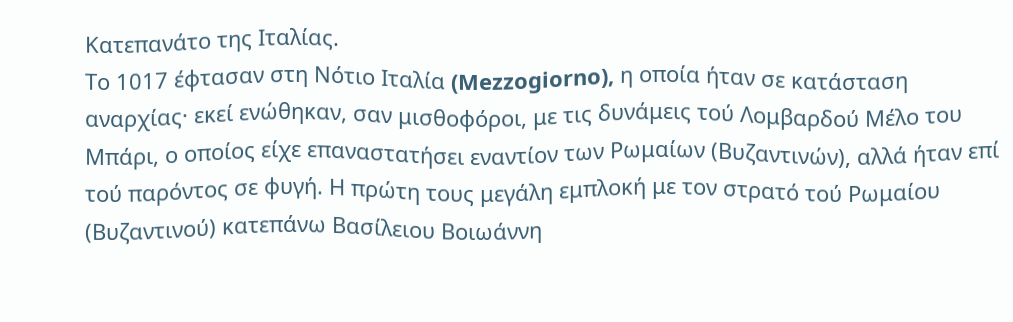Κατεπανάτο της Ιταλίας.
Το 1017 έφτασαν στη Νότιο Ιταλία (Mezzogiorno), η οποία ήταν σε κατάσταση αναρχίας· εκεί ενώθηκαν, σαν μισθοφόροι, με τις δυνάμεις τού Λομβαρδού Μέλο του Μπάρι, ο οποίος είχε επαναστατήσει εναντίον των Ρωμαίων (Βυζαντινών), αλλά ήταν επί τού παρόντος σε φυγή. Η πρώτη τους μεγάλη εμπλοκή με τον στρατό τού Ρωμαίου (Βυζαντινού) κατεπάνω Βασίλειου Βοιωάννη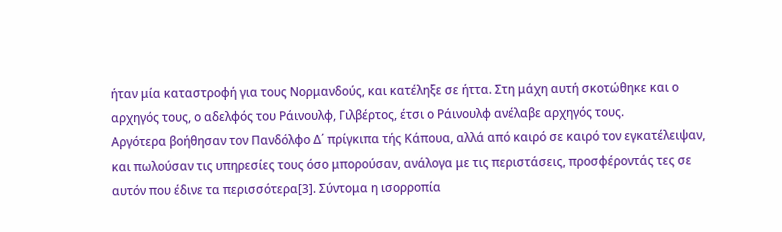ήταν μία καταστροφή για τους Νορμανδούς, και κατέληξε σε ήττα. Στη μάχη αυτή σκοτώθηκε και ο αρχηγός τους, ο αδελφός του Ράινουλφ, Γιλβέρτος, έτσι ο Ράινουλφ ανέλαβε αρχηγός τους.
Αργότερα βοήθησαν τον Πανδόλφο Δ΄ πρίγκιπα τής Κάπουα, αλλά από καιρό σε καιρό τον εγκατέλειψαν, και πωλούσαν τις υπηρεσίες τους όσο μπορούσαν, ανάλογα με τις περιστάσεις, προσφέροντάς τες σε αυτόν που έδινε τα περισσότερα[3]. Σύντομα η ισορροπία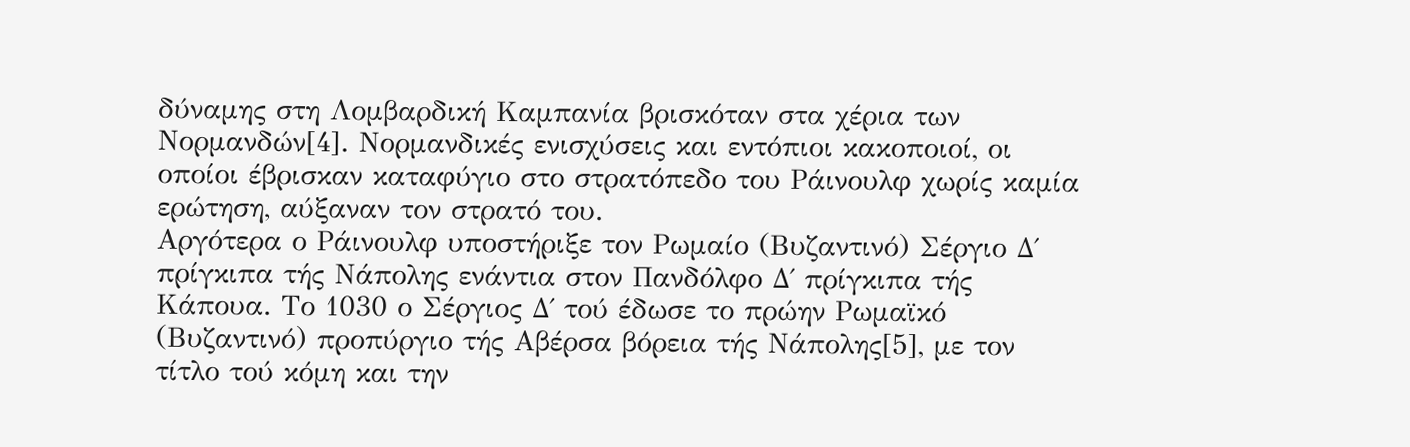δύναμης στη Λομβαρδική Καμπανία βρισκόταν στα χέρια των Νορμανδών[4]. Νορμανδικές ενισχύσεις και εντόπιοι κακοποιοί, οι οποίοι έβρισκαν καταφύγιο στο στρατόπεδο του Ράινουλφ χωρίς καμία ερώτηση, αύξαναν τον στρατό του.
Αργότερα ο Ράινουλφ υποστήριξε τον Ρωμαίο (Βυζαντινό) Σέργιο Δ΄ πρίγκιπα τής Νάπολης ενάντια στον Πανδόλφο Δ΄ πρίγκιπα τής Κάπουα. Το 1030 ο Σέργιος Δ΄ τού έδωσε το πρώην Ρωμαϊκό (Βυζαντινό) προπύργιο τής Αβέρσα βόρεια τής Νάπολης[5], με τον τίτλο τού κόμη και την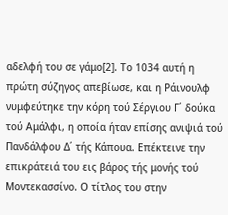αδελφή του σε γάμο[2]. Το 1034 αυτή η πρώτη σύζηγος απεβίωσε, και η Ράινουλφ νυμφεύτηκε την κόρη τού Σέργιου Γ΄ δούκα τού Αμάλφι, η οποία ήταν επίσης ανιψιά τού Πανδάλφου Δ΄ τής Κάπουα. Επέκτεινε την επικράτειά του εις βάρος τής μονής τού Μοντεκασσίνο. Ο τίτλος του στην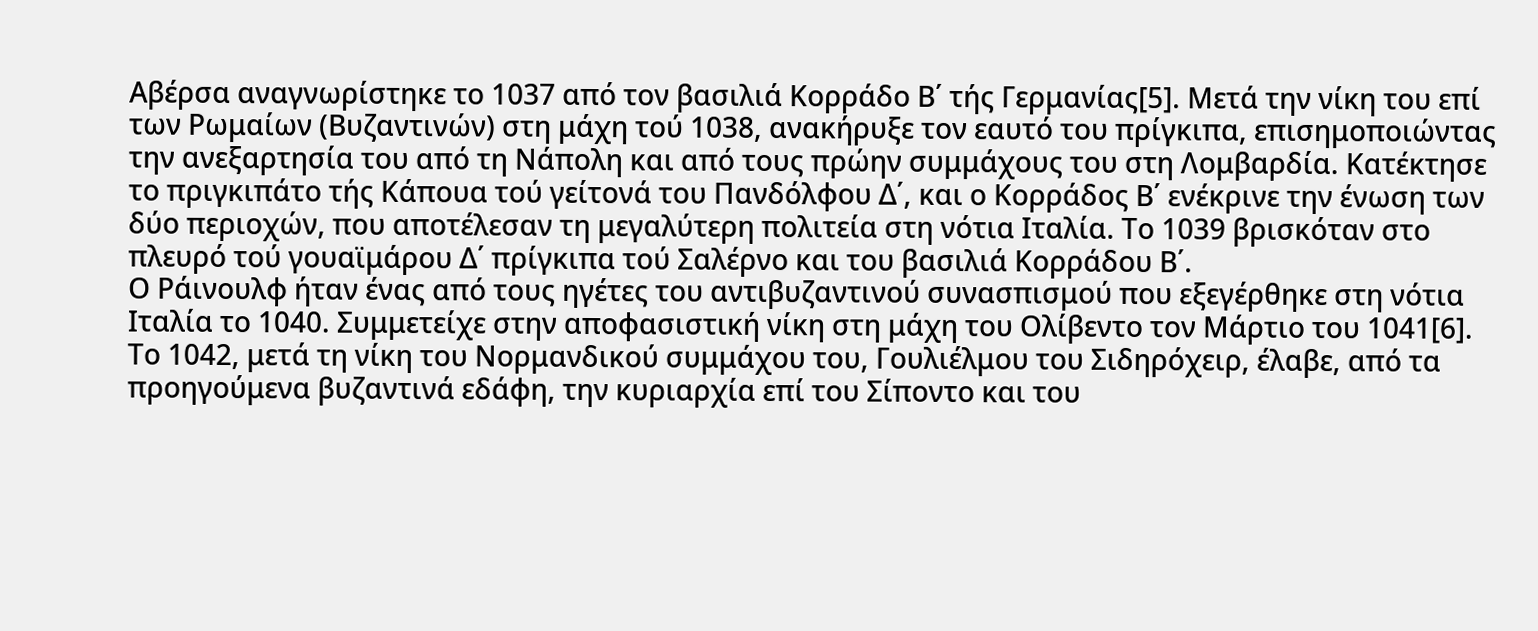Αβέρσα αναγνωρίστηκε το 1037 από τον βασιλιά Κορράδο Β΄ τής Γερμανίας[5]. Μετά την νίκη του επί των Ρωμαίων (Βυζαντινών) στη μάχη τού 1038, ανακήρυξε τον εαυτό του πρίγκιπα, επισημοποιώντας την ανεξαρτησία του από τη Νάπολη και από τους πρώην συμμάχους του στη Λομβαρδία. Κατέκτησε το πριγκιπάτο τής Κάπουα τού γείτονά του Πανδόλφου Δ΄, και ο Κορράδος Β΄ ενέκρινε την ένωση των δύο περιοχών, που αποτέλεσαν τη μεγαλύτερη πολιτεία στη νότια Ιταλία. Το 1039 βρισκόταν στο πλευρό τού γουαϊμάρου Δ΄ πρίγκιπα τού Σαλέρνο και του βασιλιά Κορράδου Β΄.
Ο Ράινουλφ ήταν ένας από τους ηγέτες του αντιβυζαντινού συνασπισμού που εξεγέρθηκε στη νότια Ιταλία το 1040. Συμμετείχε στην αποφασιστική νίκη στη μάχη του Ολίβεντο τον Μάρτιο του 1041[6]. Το 1042, μετά τη νίκη του Νορμανδικού συμμάχου του, Γουλιέλμου του Σιδηρόχειρ, έλαβε, από τα προηγούμενα βυζαντινά εδάφη, την κυριαρχία επί του Σίποντο και του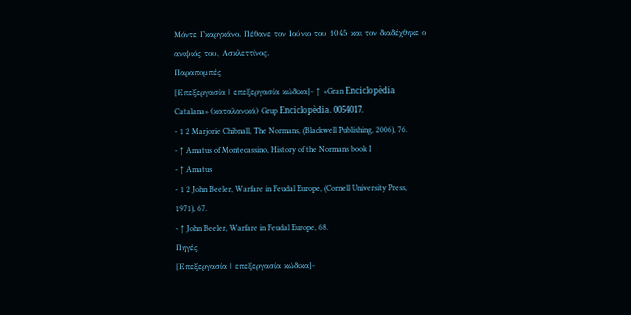Μόντε Γκαργκάνο. Πέθανε τον Ιούνιο του 1045 και τον διαδέχθηκε ο ανιψιός του, Ασκλεττίνος.
Παραπομπές
[Επεξεργασία | επεξεργασία κώδικα]- ↑ «Gran Enciclopèdia Catalana» (καταλανικά) Grup Enciclopèdia. 0054017.
- 1 2 Marjorie Chibnall, The Normans, (Blackwell Publishing, 2006), 76.
- ↑ Amatus of Montecassino, History of the Normans book I
- ↑ Amatus
- 1 2 John Beeler, Warfare in Feudal Europe, (Cornell University Press, 1971), 67.
- ↑ John Beeler, Warfare in Feudal Europe, 68.
Πηγές
[Επεξεργασία | επεξεργασία κώδικα]-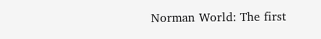Norman World: The first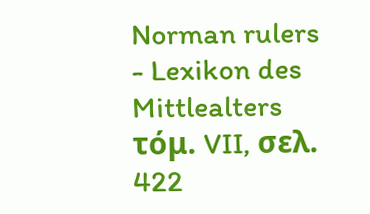Norman rulers
- Lexikon des Mittlealters τόμ. VII, σελ. 422